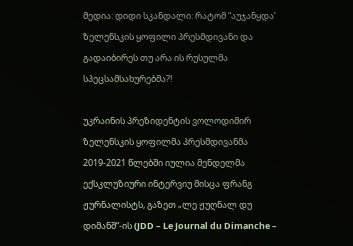მედია: დიდი სკანდალი: რატომ “აუჯანყდა’ ზელენსკის ყოფილი პრესმდივანი და გადაიბირეს თუ არა ის რუსულმა სპეცსამსახურებმა?!

უკრაინის პრეზიდენტის ვოლოდიმირ ზელენსკის ყოფილმა პრესმდივანმა 2019-2021 წლებში იულია მენდელმა ექსკლუზიური ინტერვიუ მისცა ფრანგ ჟურნალისტს, გაზეთ „ლე ჟუღნალ დუ დიმანშ“-ის (JDD – Le Journal du Dimanche –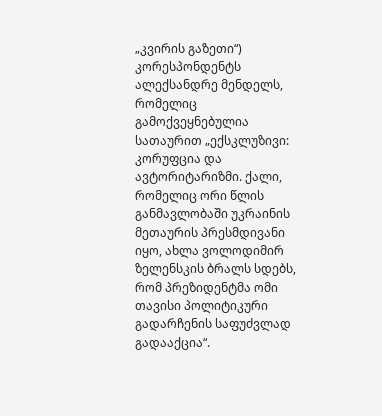„კვირის გაზეთი“) კორესპონდენტს ალექსანდრე მენდელს, რომელიც გამოქვეყნებულია სათაურით „ექსკლუზივი: კორუფცია და ავტორიტარიზმი. ქალი, რომელიც ორი წლის განმავლობაში უკრაინის მეთაურის პრესმდივანი იყო, ახლა ვოლოდიმირ ზელენსკის ბრალს სდებს, რომ პრეზიდენტმა ომი თავისი პოლიტიკური გადარჩენის საფუძვლად გადააქცია“.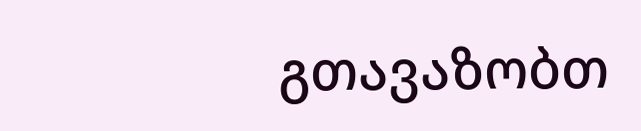გთავაზობთ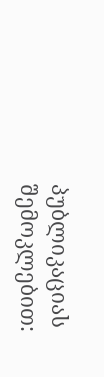პუბლიკაციას შემოკლებით: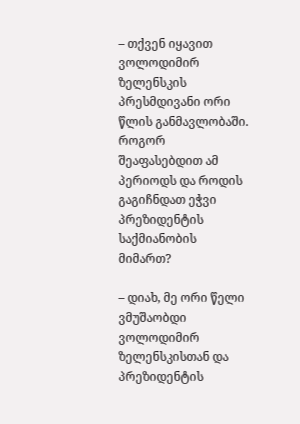– თქვენ იყავით ვოლოდიმირ ზელენსკის პრესმდივანი ორი წლის განმავლობაში. როგორ შეაფასებდით ამ პერიოდს და როდის გაგიჩნდათ ეჭვი პრეზიდენტის საქმიანობის მიმართ?

– დიახ, მე ორი წელი ვმუშაობდი ვოლოდიმირ ზელენსკისთან და პრეზიდენტის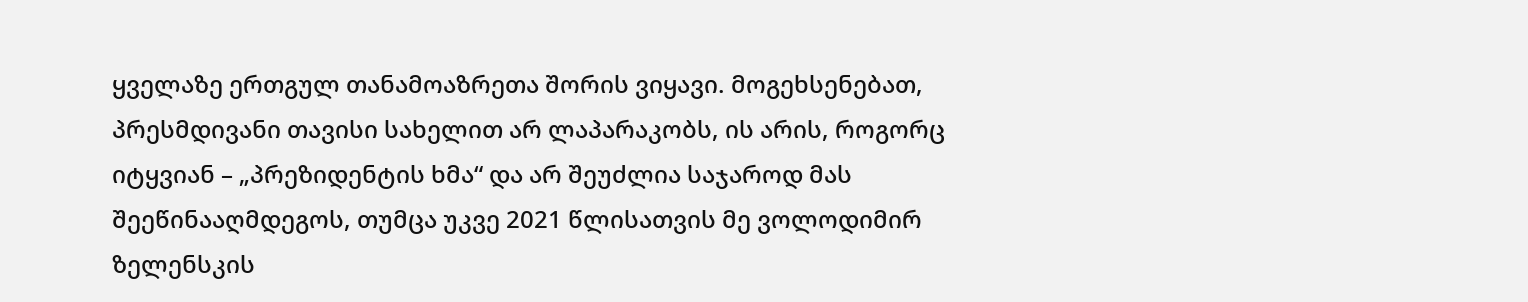ყველაზე ერთგულ თანამოაზრეთა შორის ვიყავი. მოგეხსენებათ, პრესმდივანი თავისი სახელით არ ლაპარაკობს, ის არის, როგორც იტყვიან – „პრეზიდენტის ხმა“ და არ შეუძლია საჯაროდ მას შეეწინააღმდეგოს, თუმცა უკვე 2021 წლისათვის მე ვოლოდიმირ ზელენსკის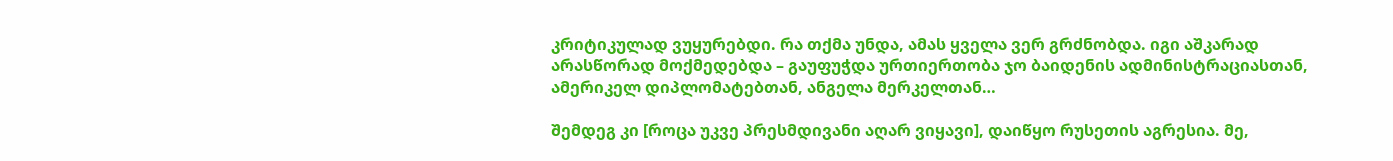კრიტიკულად ვუყურებდი. რა თქმა უნდა, ამას ყველა ვერ გრძნობდა. იგი აშკარად არასწორად მოქმედებდა – გაუფუჭდა ურთიერთობა ჯო ბაიდენის ადმინისტრაციასთან, ამერიკელ დიპლომატებთან, ანგელა მერკელთან…

შემდეგ კი [როცა უკვე პრესმდივანი აღარ ვიყავი], დაიწყო რუსეთის აგრესია. მე,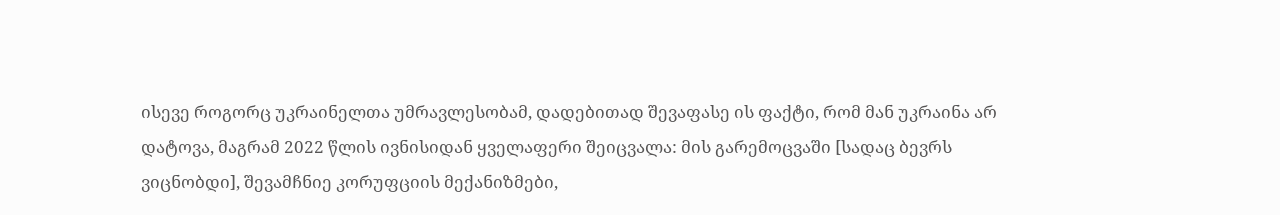ისევე როგორც უკრაინელთა უმრავლესობამ, დადებითად შევაფასე ის ფაქტი, რომ მან უკრაინა არ დატოვა, მაგრამ 2022 წლის ივნისიდან ყველაფერი შეიცვალა: მის გარემოცვაში [სადაც ბევრს ვიცნობდი], შევამჩნიე კორუფციის მექანიზმები,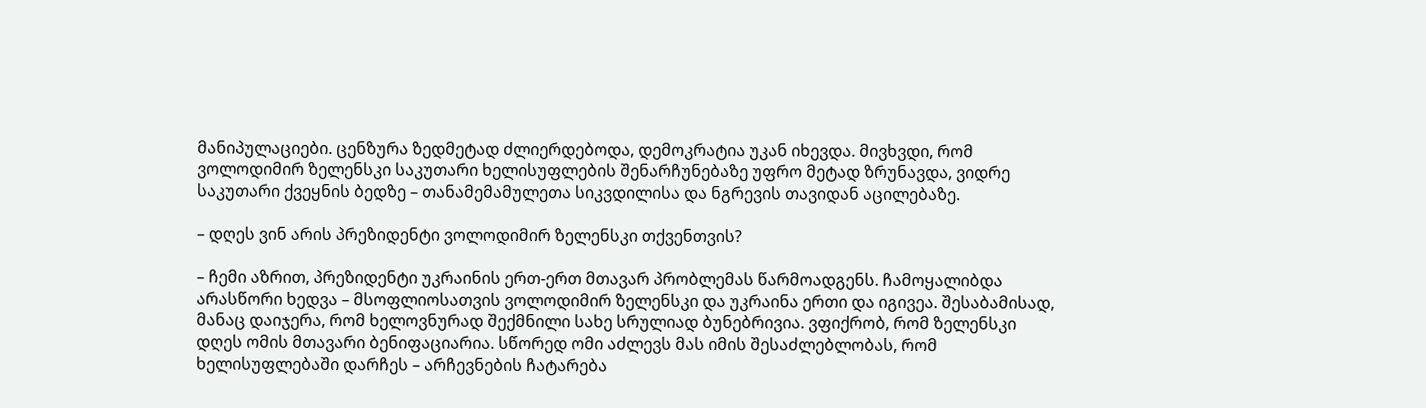მანიპულაციები. ცენზურა ზედმეტად ძლიერდებოდა, დემოკრატია უკან იხევდა. მივხვდი, რომ ვოლოდიმირ ზელენსკი საკუთარი ხელისუფლების შენარჩუნებაზე უფრო მეტად ზრუნავდა, ვიდრე საკუთარი ქვეყნის ბედზე – თანამემამულეთა სიკვდილისა და ნგრევის თავიდან აცილებაზე.

– დღეს ვინ არის პრეზიდენტი ვოლოდიმირ ზელენსკი თქვენთვის?

– ჩემი აზრით, პრეზიდენტი უკრაინის ერთ-ერთ მთავარ პრობლემას წარმოადგენს. ჩამოყალიბდა არასწორი ხედვა – მსოფლიოსათვის ვოლოდიმირ ზელენსკი და უკრაინა ერთი და იგივეა. შესაბამისად, მანაც დაიჯერა, რომ ხელოვნურად შექმნილი სახე სრულიად ბუნებრივია. ვფიქრობ, რომ ზელენსკი დღეს ომის მთავარი ბენიფაციარია. სწორედ ომი აძლევს მას იმის შესაძლებლობას, რომ ხელისუფლებაში დარჩეს – არჩევნების ჩატარება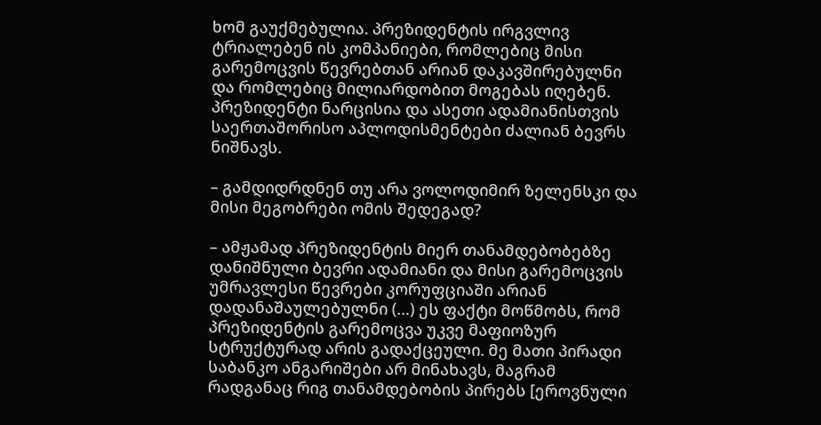ხომ გაუქმებულია. პრეზიდენტის ირგვლივ ტრიალებენ ის კომპანიები, რომლებიც მისი გარემოცვის წევრებთან არიან დაკავშირებულნი და რომლებიც მილიარდობით მოგებას იღებენ. პრეზიდენტი ნარცისია და ასეთი ადამიანისთვის საერთაშორისო აპლოდისმენტები ძალიან ბევრს ნიშნავს.

– გამდიდრდნენ თუ არა ვოლოდიმირ ზელენსკი და მისი მეგობრები ომის შედეგად?

– ამჟამად პრეზიდენტის მიერ თანამდებობებზე დანიშნული ბევრი ადამიანი და მისი გარემოცვის უმრავლესი წევრები კორუფციაში არიან დადანაშაულებულნი (…) ეს ფაქტი მოწმობს, რომ პრეზიდენტის გარემოცვა უკვე მაფიოზურ სტრუქტურად არის გადაქცეული. მე მათი პირადი საბანკო ანგარიშები არ მინახავს, მაგრამ რადგანაც რიგ თანამდებობის პირებს [ეროვნული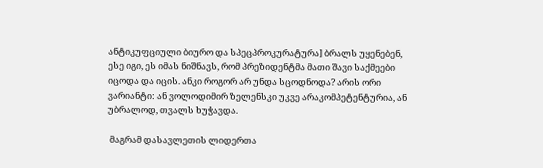ანტიკუფციული ბიურო და სპეცპროკურატურა] ბრალს უყენებენ, ესე იგი, ეს იმას ნიშნავს, რომ პრეზიდენტმა მათი შავი საქმეები იცოდა და იცის. ანკი როგორ არ უნდა სცოდნოდა? არის ორი ვარიანტი: ან ვოლოდიმირ ზელენსკი უკვე არაკომპეტენტურია, ან უბრალოდ, თვალს ხუჭავდა.

 მაგრამ დასავლეთის ლიდერთა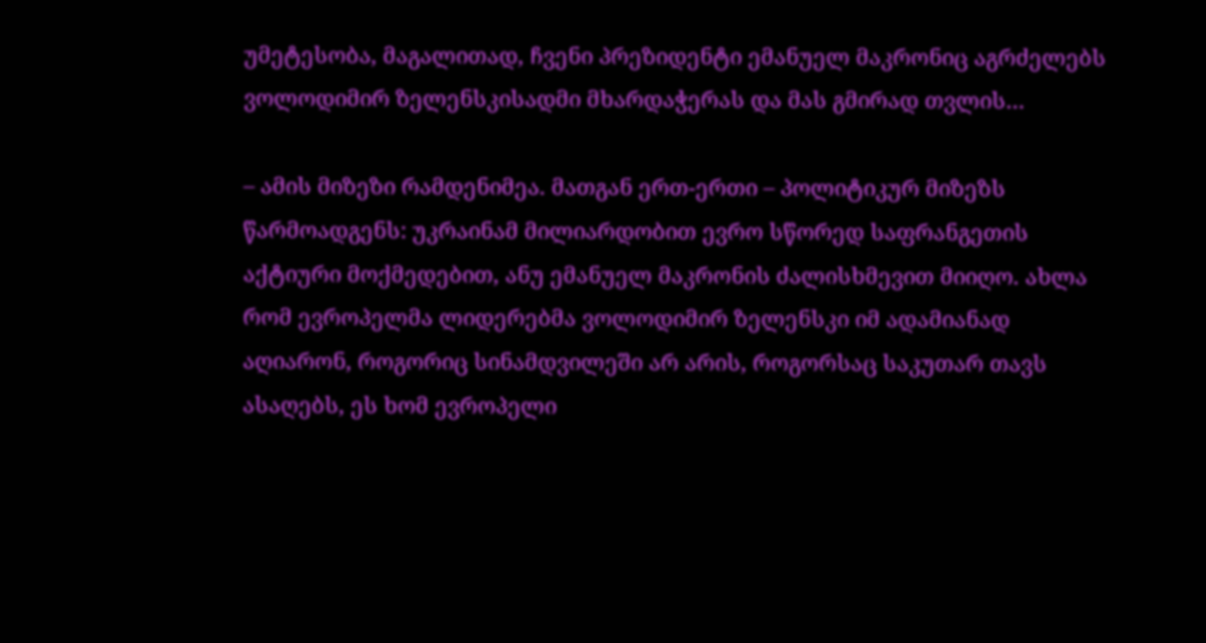უმეტესობა, მაგალითად, ჩვენი პრეზიდენტი ემანუელ მაკრონიც აგრძელებს ვოლოდიმირ ზელენსკისადმი მხარდაჭერას და მას გმირად თვლის…

– ამის მიზეზი რამდენიმეა. მათგან ერთ-ერთი – პოლიტიკურ მიზეზს წარმოადგენს: უკრაინამ მილიარდობით ევრო სწორედ საფრანგეთის აქტიური მოქმედებით, ანუ ემანუელ მაკრონის ძალისხმევით მიიღო. ახლა რომ ევროპელმა ლიდერებმა ვოლოდიმირ ზელენსკი იმ ადამიანად აღიარონ, როგორიც სინამდვილეში არ არის, როგორსაც საკუთარ თავს ასაღებს, ეს ხომ ევროპელი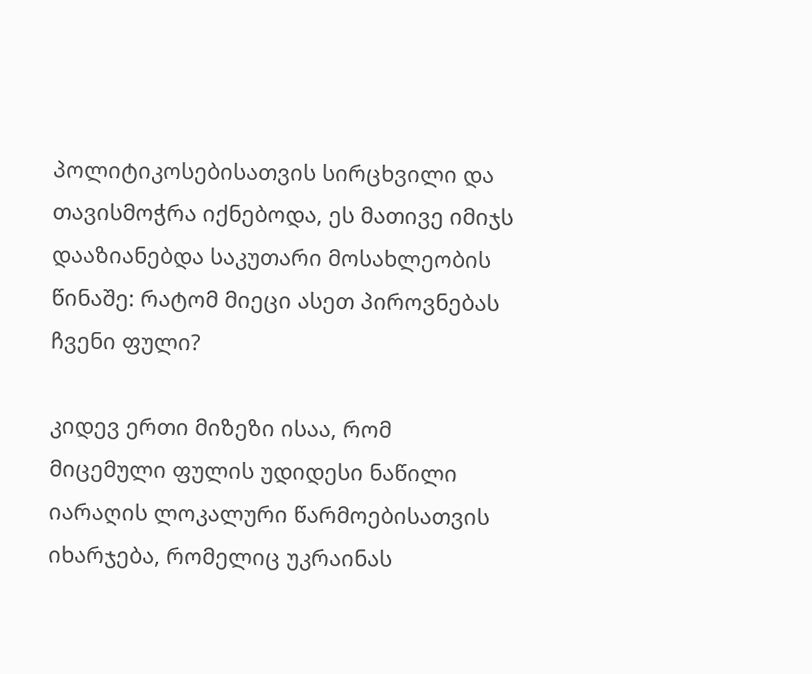პოლიტიკოსებისათვის სირცხვილი და თავისმოჭრა იქნებოდა, ეს მათივე იმიჯს დააზიანებდა საკუთარი მოსახლეობის წინაშე: რატომ მიეცი ასეთ პიროვნებას ჩვენი ფული?

კიდევ ერთი მიზეზი ისაა, რომ მიცემული ფულის უდიდესი ნაწილი იარაღის ლოკალური წარმოებისათვის იხარჯება, რომელიც უკრაინას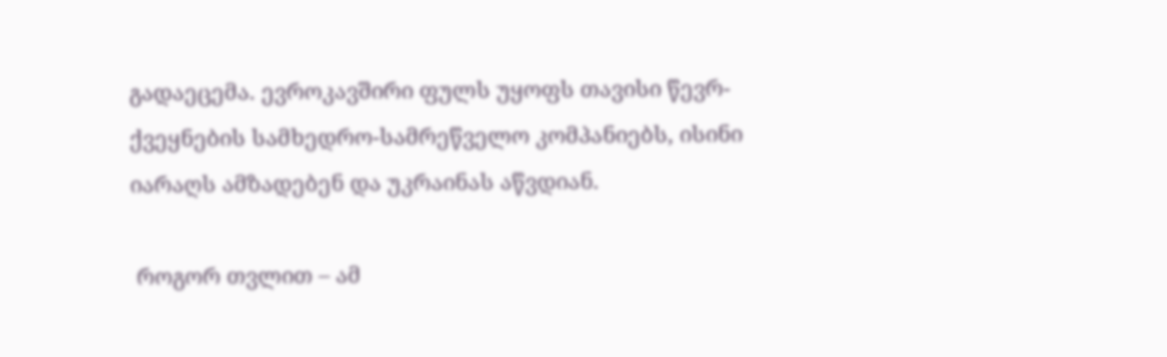გადაეცემა. ევროკავშირი ფულს უყოფს თავისი წევრ-ქვეყნების სამხედრო-სამრეწველო კომპანიებს, ისინი იარაღს ამზადებენ და უკრაინას აწვდიან.

 როგორ თვლით – ამ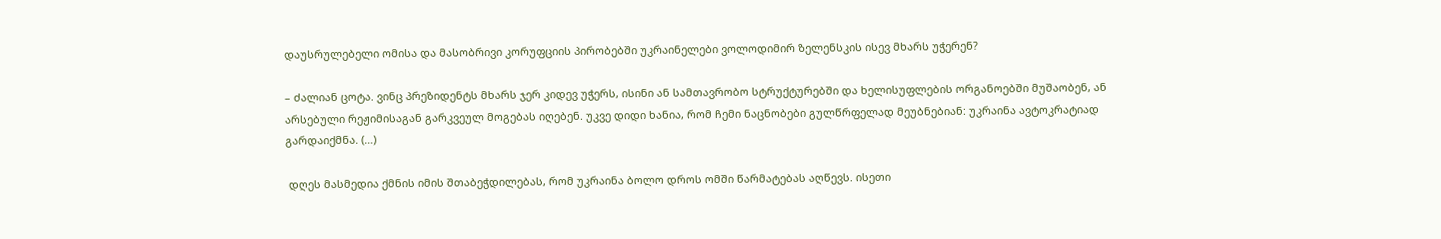დაუსრულებელი ომისა და მასობრივი კორუფციის პირობებში უკრაინელები ვოლოდიმირ ზელენსკის ისევ მხარს უჭერენ?

– ძალიან ცოტა. ვინც პრეზიდენტს მხარს ჯერ კიდევ უჭერს, ისინი ან სამთავრობო სტრუქტურებში და ხელისუფლების ორგანოებში მუშაობენ, ან არსებული რეჟიმისაგან გარკვეულ მოგებას იღებენ. უკვე დიდი ხანია, რომ ჩემი ნაცნობები გულწრფელად მეუბნებიან: უკრაინა ავტოკრატიად გარდაიქმნა. (…)

 დღეს მასმედია ქმნის იმის შთაბეჭდილებას, რომ უკრაინა ბოლო დროს ომში წარმატებას აღწევს. ისეთი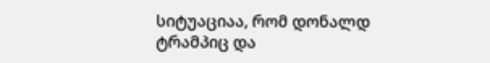სიტუაციაა, რომ დონალდ ტრამპიც და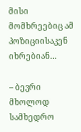მისი მომხრეებიც ამ პოზიციისაკენ იხრებიან…

– ბევრი მხოლოდ სამხედრო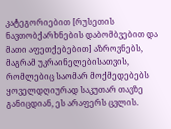კატეგორიებით [რუსეთის ნავთობქარხნების დაბომბვებით და მათი აფეთქებებით] აზროვნებს, მაგრამ უკრაინელებისათვის, რომლებიც საომარ მოქმედებებს ყოველდღიურად საკუთარ თავზე განიცდიან, ეს არაფერს ცვლის.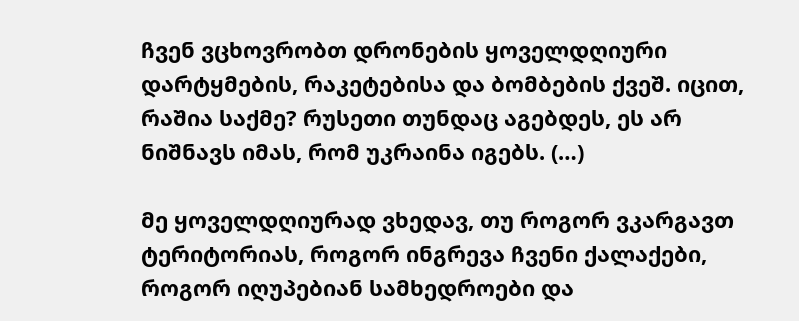ჩვენ ვცხოვრობთ დრონების ყოველდღიური დარტყმების, რაკეტებისა და ბომბების ქვეშ. იცით, რაშია საქმე? რუსეთი თუნდაც აგებდეს, ეს არ ნიშნავს იმას, რომ უკრაინა იგებს. (…)

მე ყოველდღიურად ვხედავ, თუ როგორ ვკარგავთ ტერიტორიას, როგორ ინგრევა ჩვენი ქალაქები, როგორ იღუპებიან სამხედროები და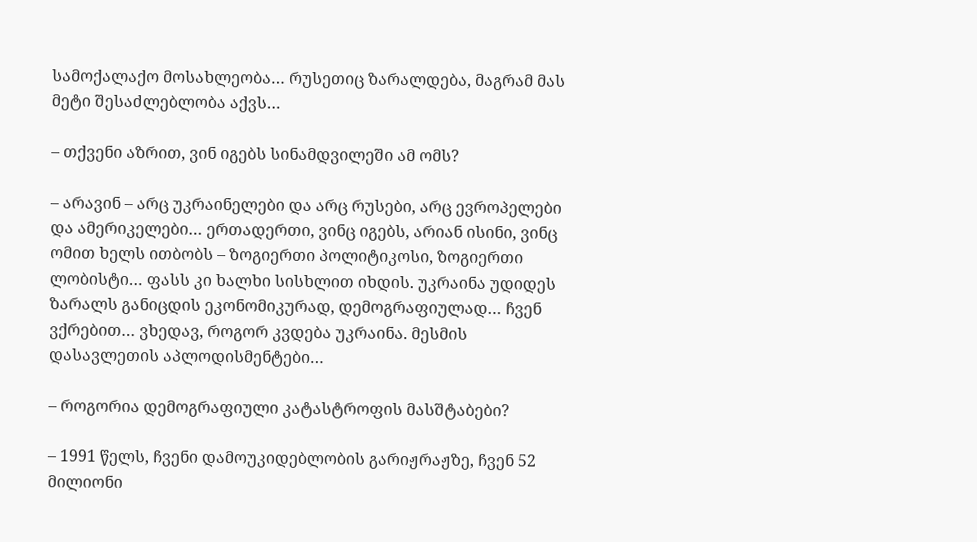სამოქალაქო მოსახლეობა… რუსეთიც ზარალდება, მაგრამ მას მეტი შესაძლებლობა აქვს…

– თქვენი აზრით, ვინ იგებს სინამდვილეში ამ ომს?

– არავინ – არც უკრაინელები და არც რუსები, არც ევროპელები და ამერიკელები… ერთადერთი, ვინც იგებს, არიან ისინი, ვინც ომით ხელს ითბობს – ზოგიერთი პოლიტიკოსი, ზოგიერთი ლობისტი… ფასს კი ხალხი სისხლით იხდის. უკრაინა უდიდეს ზარალს განიცდის ეკონომიკურად, დემოგრაფიულად… ჩვენ ვქრებით… ვხედავ, როგორ კვდება უკრაინა. მესმის დასავლეთის აპლოდისმენტები…

– როგორია დემოგრაფიული კატასტროფის მასშტაბები?

– 1991 წელს, ჩვენი დამოუკიდებლობის გარიჟრაჟზე, ჩვენ 52 მილიონი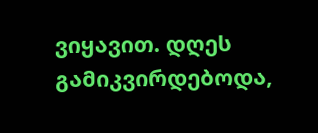ვიყავით. დღეს გამიკვირდებოდა,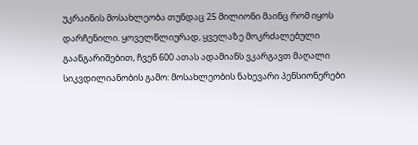უკრაინის მოსახლეობა თუნდაც 25 მილიონი მაინც რომ იყოს დარჩენილი. ყოველწლიურად, ყველაზე მოკრძალებული გაანგარიშებით, ჩვენ 600 ათას ადამიანს ვკარგავთ მაღალი სიკვდილიანობის გამო: მოსახლეობის ნახევარი პენსიონერები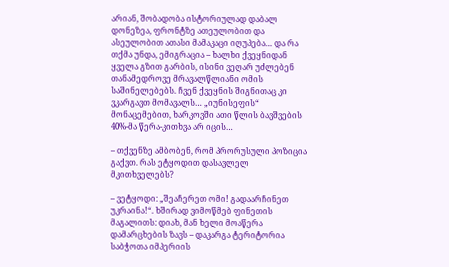არიან, შობადობა ისტორიულად დაბალ დონეზეა, ფრონტზე ათეულობით და ასეულობით ათასი მამაკაცი იღუპება… და რა თქმა უნდა, ემიგრაცია – ხალხი ქვეყნიდან ყველა გზით გარბის, ისინი ვეღარ უძლებენ თანამედროვე მრავალწლიანი ომის საშინელებებს. ჩვენ ქვეყნის შიგნითაც კი ვკარგავთ მომავალს… „იუნისეფის“ მონაცემებით, ხარკოვში ათი წლის ბავშვების 40%-მა წერა-კითხვა არ იცის…

– თქვენზე ამბობენ, რომ პრორუსული პოზიცია გაქვთ. რას ეტყოდით დასავლელ მკითხველებს?

– ვეტყოდი: „შეაჩერეთ ომი! გადაარჩინეთ უკრაინა!“. ხშირად ვიმოწმებ ფინეთის მაგალითს: დიახ, მან ხელი მოაწერა დამარცხების ზავს – დაკარგა ტერიტორია საბჭოთა იმპერიის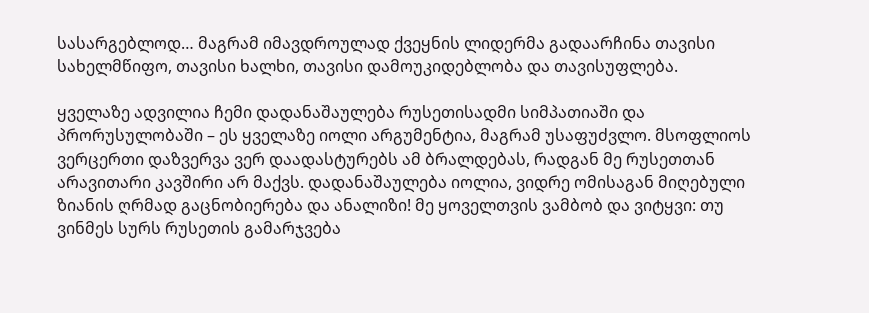სასარგებლოდ… მაგრამ იმავდროულად ქვეყნის ლიდერმა გადაარჩინა თავისი სახელმწიფო, თავისი ხალხი, თავისი დამოუკიდებლობა და თავისუფლება.

ყველაზე ადვილია ჩემი დადანაშაულება რუსეთისადმი სიმპათიაში და პრორუსულობაში – ეს ყველაზე იოლი არგუმენტია, მაგრამ უსაფუძვლო. მსოფლიოს ვერცერთი დაზვერვა ვერ დაადასტურებს ამ ბრალდებას, რადგან მე რუსეთთან არავითარი კავშირი არ მაქვს. დადანაშაულება იოლია, ვიდრე ომისაგან მიღებული ზიანის ღრმად გაცნობიერება და ანალიზი! მე ყოველთვის ვამბობ და ვიტყვი: თუ ვინმეს სურს რუსეთის გამარჯვება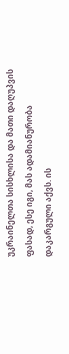უკრაინელთა სისხლისა და მათი დაღუპვის ფასად, ესე იგი, მას ადამიანურობა დაკარგული აქვს. ის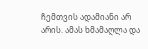ჩემთვის ადამიანი არ არის. ამას ხმამაღლა და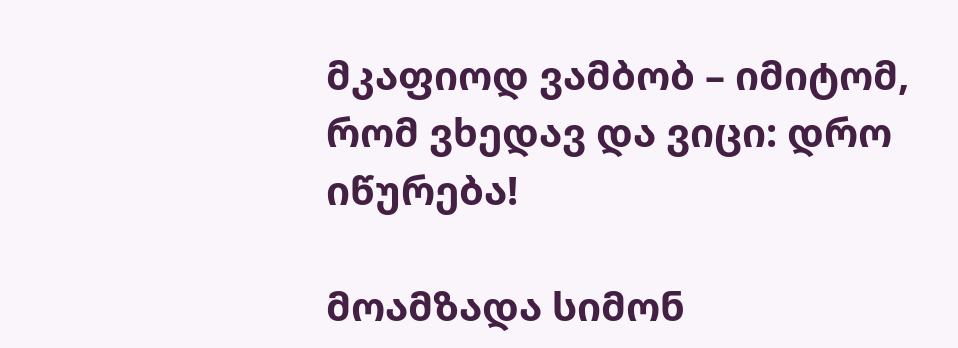მკაფიოდ ვამბობ – იმიტომ, რომ ვხედავ და ვიცი: დრო იწურება!

მოამზადა სიმონ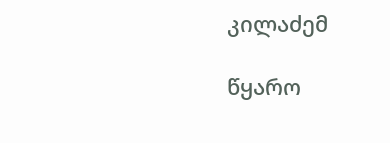კილაძემ

წყარო